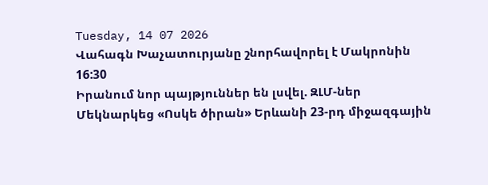Tuesday, 14 07 2026
Վահագն Խաչատուրյանը շնորհավորել է Մակրոնին
16:30
Իրանում նոր պայթյուններ են լսվել. ԶԼՄ-ներ
Մեկնարկեց «Ոսկե ծիրան» Երևանի 23-րդ միջազգային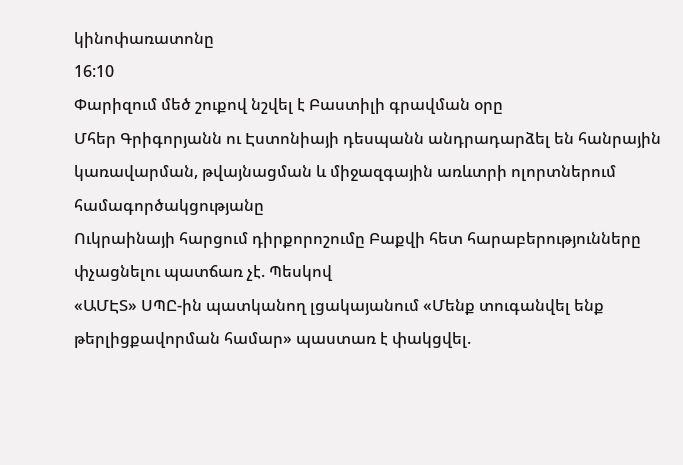կինոփառատոնը
16:10
Փարիզում մեծ շուքով նշվել է Բաստիլի գրավման օրը
Մհեր Գրիգորյանն ու Էստոնիայի դեսպանն անդրադարձել են հանրային կառավարման, թվայնացման և միջազգային առևտրի ոլորտներում համագործակցությանը
Ուկրաինայի հարցում դիրքորոշումը Բաքվի հետ հարաբերությունները փչացնելու պատճառ չէ. Պեսկով
«ԱՄԷՏ» ՍՊԸ-ին պատկանող լցակայանում «Մենք տուգանվել ենք թերլիցքավորման համար» պաստառ է փակցվել.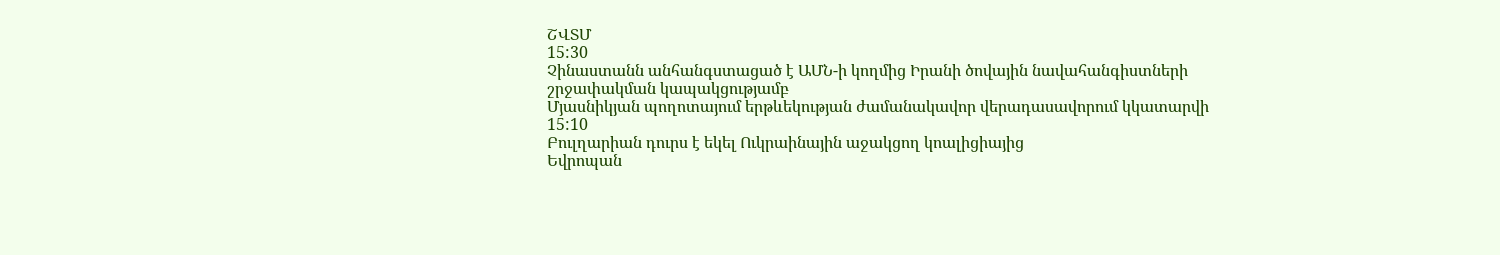ՇՎՏՄ
15:30
Չինաստանն անհանգստացած է ԱՄՆ-ի կողմից Իրանի ծովային նավահանգիստների շրջափակման կապակցությամբ
Մյասնիկյան պողոտայում երթևեկության ժամանակավոր վերադասավորում կկատարվի
15:10
Բուլղարիան դուրս է եկել Ուկրաինային աջակցող կոալիցիայից
Եվրոպան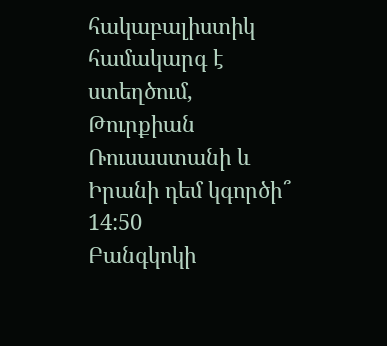հակաբալիստիկ համակարգ է ստեղծում, Թուրքիան Ռուսաստանի և Իրանի դեմ կգործի՞
14:50
Բանգկոկի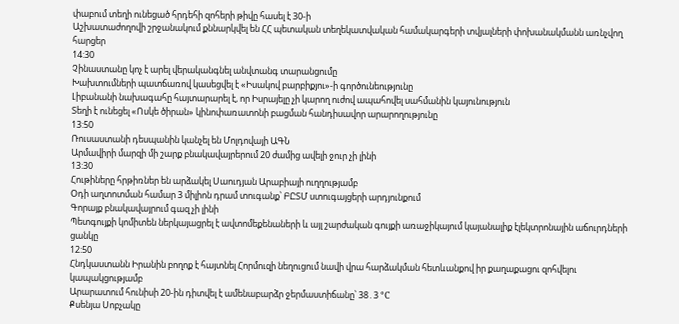փաբում տեղի ունեցած հրդեհի զոհերի թիվը հասել է 30-ի
Աշխատաժողովի շրջանակում քննարկվել են ՀՀ պետական տեղեկատվական համակարգերի տվյալների փոխանակմանն առնչվող հարցեր
14:30
Չինաստանը կոչ է արել վերականգնել անվտանգ տարանցումը
Խախտումների պատճառով կասեցվել է «Իսակով բարբիքյու»-ի գործունեությունը
Լիբանանի նախագահը հայտարարել է, որ Իսրայելը չի կարող ուժով ապահովել սահմանին կայունություն
Տեղի է ունեցել «Ոսկե ծիրան» կինոփառատոնի բացման հանդիսավոր արարողությունը
13:50
Ռուսաստանի դեսպանին կանչել են Մոլդովայի ԱԳՆ
Արմավիրի մարզի մի շարք բնակավայրերում 20 ժամից ավելի ջուր չի լինի
13:30
Հութիները հրթիռներ են արձակել Սաուդյան Արաբիայի ուղղությամբ
Օդի աղտոտման համար 3 միլիոն դրամ տուգանք՝ ԲԸՏՄ ստուգայցերի արդյունքում
Գորայք բնակավայրում գազ չի լինի
Պետգույքի կոմիտեն ներկայացրել է ավտոմեքենաների և այլ շարժական գույքի առաջիկայում կայանալիք էլեկտրոնային աճուրդների ցանկը
12:50
Հնդկաստանն Իրանին բողոք է հայտնել Հորմուզի նեղուցում նավի վրա հարձակման հետևանքով իր քաղաքացու զոհվելու կապակցությամբ
Արարատում հունիսի 20-ին դիտվել է ամենաբարձր ջերմաստիճանը՝ 38․3 °C
Քսենյա Սոբչակը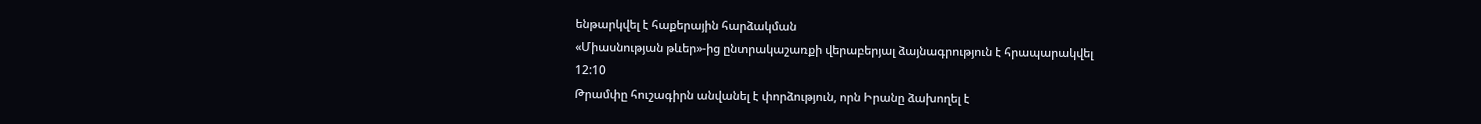ենթարկվել է հաքերային հարձակման
«Միասնության թևեր»-ից ընտրակաշառքի վերաբերյալ ձայնագրություն է հրապարակվել
12:10
Թրամփը հուշագիրն անվանել է փորձություն, որն Իրանը ձախողել է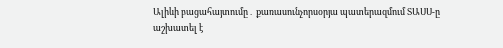Ալիևի բացահայտումը․ քառասունչորսօրյա պատերազմում ՏԱՍՍ-ը աշխատել է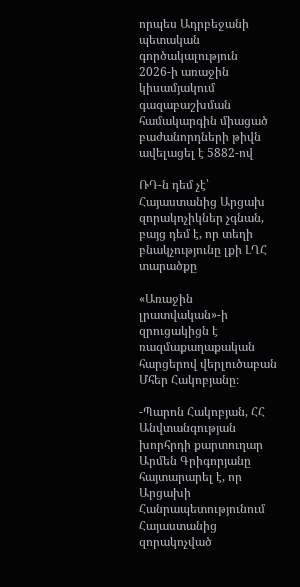որպես Ադրբեջանի պետական գործակալություն
2026-ի առաջին կիսամյակում գազաբաշխման համակարգին միացած բաժանորդների թիվն ավելացել է 5882-ով

ՌԴ-ն դեմ չէ՝ Հայաստանից Արցախ զորակոչիկներ չգնան, բայց դեմ է, որ տեղի բնակչությունը լքի ԼՂՀ տարածքը

«Առաջին լրատվական»-ի զրուցակիցն է ռազմաքաղաքական հարցերով վերլուծաբան Մհեր Հակոբյանը։

-Պարոն Հակոբյան, ՀՀ Անվտանգության խորհրդի քարտուղար Արմեն Գրիգորյանը հայտարարել է, որ Արցախի Հանրապետությունում Հայաստանից զորակոչված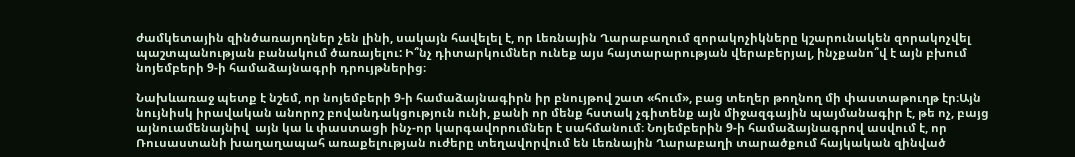ժամկետային զինծառայողներ չեն լինի, սակայն հավելել է, որ Լեռնային Ղարաբաղում զորակոչիկները կշարունակեն զորակոչվել պաշտպանության բանակում ծառայելու: Ի՞նչ դիտարկումներ ունեք այս հայտարարության վերաբերյալ, ինչքանո՞վ է այն բխում նոյեմբերի 9-ի համաձայնագրի դրույթներից։

Նախևառաջ պետք է նշեմ, որ նոյեմբերի 9-ի համաձայնագիրն իր բնույթով շատ «հում», բաց տեղեր թողնող մի փաստաթուղթ էր։Այն նույնիսկ իրավական անորոշ բովանդակցություն ունի, քանի որ մենք հստակ չգիտենք այն միջազգային պայմանագիր է, թե ոչ, բայց այնուամենայնիվ  այն կա և փաստացի ինչ-որ կարգավորումներ է սահմանում։ Նոյեմբերին 9-ի համաձայնագրով ասվում է, որ Ռուսաստանի խաղաղապահ առաքելության ուժերը տեղավորվում են Լեռնային Ղարաբաղի տարածքում հայկական զինված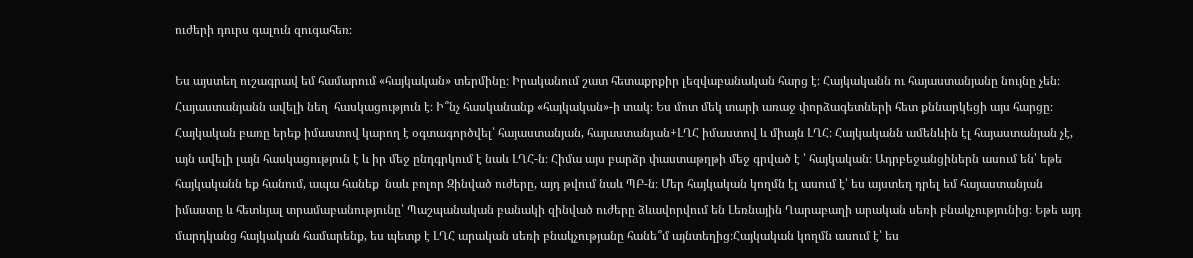ուժերի դուրս գալուն զուգահեռ։

Ես այստեղ ուշագրավ եմ համարում «հայկական» տերմինը։ Իրականում շատ հետաքրքիր լեզվաբանական հարց է։ Հայկականն ու հայաստանյանը նույնը չեն։ Հայաստանյանն ավելի նեղ  հասկացություն է։ Ի՞նչ հասկանանք «հայկական»-ի տակ։ Ես մոտ մեկ տարի առաջ փորձագետների հետ քննարկեցի այս հարցը։ Հայկական բառը երեք իմաստով կարող է օգտագործվել՝ հայաստանյան, հայաստանյան+ԼՂՀ իմաստով և միայն ԼՂՀ։ Հայկականն ամենևին էլ հայաստանյան չէ, այն ավելի լայն հասկացություն է և իր մեջ ընդգրկում է նաև ԼՂՀ-ն։ Հիմա այս բարձր փաստաթղթի մեջ գրված է ՝ հայկական։ Ադրբեջանցիներն ասում են՝ եթե հայկականն եք հանում, ապա հանեք  նաև բոլոր Զինված ուժերը, այդ թվում նաև ՊԲ-ն։ Մեր հայկական կողմն էլ ասում է՝ ես այստեղ դրել եմ հայաստանյան իմաստը և հետևյալ տրամաբանությունը՝ Պաշպանական բանակի զինված ուժերը ձևավորվում են Լեռնային Ղարաբաղի արական սեռի բնակչությունից։ Եթե այդ մարդկանց հայկական համարենք, ես պետք է ԼՂՀ արական սեռի բնակչությանը հանե՞մ այնտեղից։Հայկական կողմն ասում է՝ ես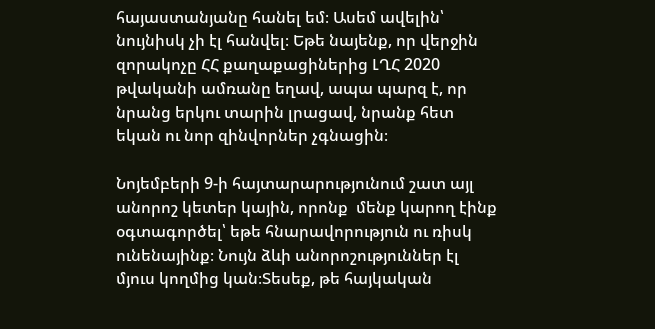հայաստանյանը հանել եմ։ Ասեմ ավելին՝ նույնիսկ չի էլ հանվել։ Եթե նայենք, որ վերջին զորակոչը ՀՀ քաղաքացիներից ԼՂՀ 2020 թվականի ամռանը եղավ, ապա պարզ է, որ նրանց երկու տարին լրացավ, նրանք հետ եկան ու նոր զինվորներ չգնացին։

Նոյեմբերի 9-ի հայտարարությունում շատ այլ անորոշ կետեր կային, որոնք  մենք կարող էինք օգտագործել՝ եթե հնարավորություն ու ռիսկ ունենայինք։ Նույն ձևի անորոշություններ էլ մյուս կողմից կան։Տեսեք, թե հայկական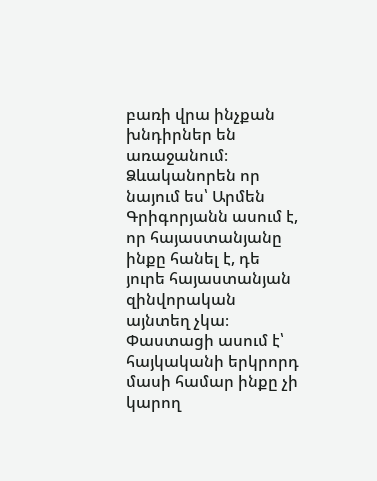բառի վրա ինչքան խնդիրներ են առաջանում։ Ձևականորեն որ նայում ես՝ Արմեն Գրիգորյանն ասում է, որ հայաստանյանը ինքը հանել է, դե յուրե հայաստանյան զինվորական այնտեղ չկա։ Փաստացի ասում է՝ հայկականի երկրորդ մասի համար ինքը չի կարող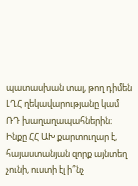պատասխան տալ, թող դիմեն ԼՂՀ ղեկավարությանը կամ ՌԴ խաղաղապահներին։ Ինքը ՀՀ ԱԽ քարտուղար է, հայաստանյան զորք այնտեղ չունի, ուստի էլ ի՞նչ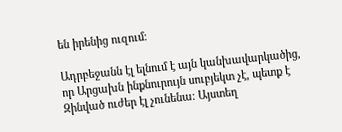են իրենից ուզում։

Ադրբեջանն էլ ելնում է այն կանխավարկածից, որ Արցախն ինքնուրույն սուբյեկտ չէ, պետք է Զինված ուժեր էլ չունենա։ Այստեղ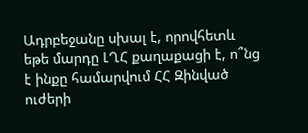Ադրբեջանը սխալ է, որովհետև եթե մարդը ԼՂՀ քաղաքացի է, ո՞նց է ինքը համարվում ՀՀ Զինված ուժերի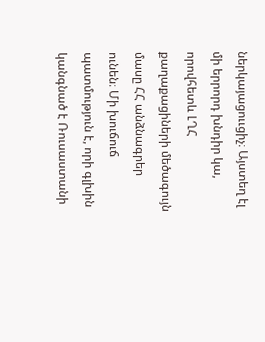ներկայացոււցիչ։ Այստեղ էլ մի երրորդ խնդիր կա, որովհետև ԼՂՀ քաղաքացիների մեծագույն մասը ՀՀ անձնագրեր ունեն։ Մի խուճուճ պատմություն է, որի գլխին կանգնած է Ռուսաստանի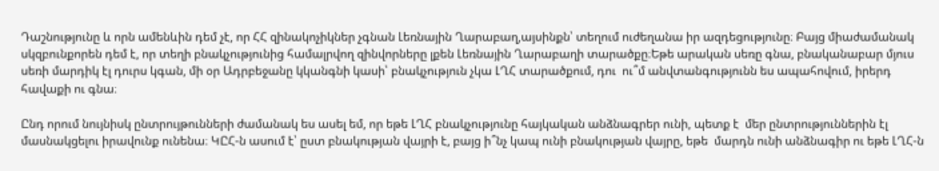Դաշնությունը և որն ամենևին դեմ չէ, որ ՀՀ զինակոչիկներ չգնան Լեռնային Ղարաբաղ,այսինքն՝ տեղում ուժեղանա իր ազդեցությունը։ Բայց միաժամանակ սկզբունքորեն դեմ է, որ տեղի բնակչությունից համալրվող զինվորները լքեն Լեռնային Ղարաբաղի տարածքը։Եթե արական սեռը գնա, բնականաբար մյուս սեռի մարդիկ էլ դուրս կգան, մի օր Ադրբեջանը կկանգնի կասի՝ բնակչություն չկա ԼՂՀ տարածքում, դու  ու՞մ անվտանգությունն ես ապահովում, իրերդ հավաքի ու գնա։

Ընդ որում նույնիսկ ընտրույթունների ժամանակ ես ասել եմ, որ եթե ԼՂՀ բնակչությունը հայկական անձնագրեր ունի, պետք է  մեր ընտրություններին էլ մասնակցելու իրավունք ունենա։ ԿԸՀ-ն ասում է՝ ըստ բնակության վայրի է, բայց ի՞նչ կապ ունի բնակության վայրը, եթե  մարդն ունի անձնագիր ու եթե ԼՂՀ-ն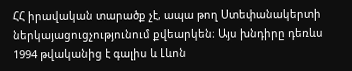ՀՀ իրավական տարածք չէ, ապա թող Ստեփանակերտի ներկայացուցչությունում քվեարկեն։ Այս խնդիրը դեռևս 1994 թվականից է գալիս և Լևոն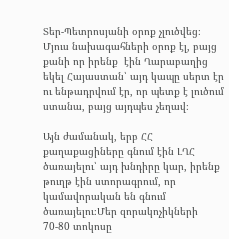Տեր-Պետրոսյանի օրոք չլուծվեց։ Մյուս նախագահների օրոք էլ, բայց քանի որ իրենք  էին Ղարաբաղից եկել Հայաստան՝ այդ կապը սերտ էր  ու ենթադրվում էր, որ պետք է լուծում ստանա, բայց այդպես չեղավ։

Այն ժամանակ, երբ ՀՀ քաղաքացիները գնում էին ԼՂՀ ծառայելու՝ այդ խնդիրը կար, իրենք թուղթ էին ստորագրում, որ կամավորական են գնում ծառայելու։Մեր զորակոչիկների 70-80 տոկոսը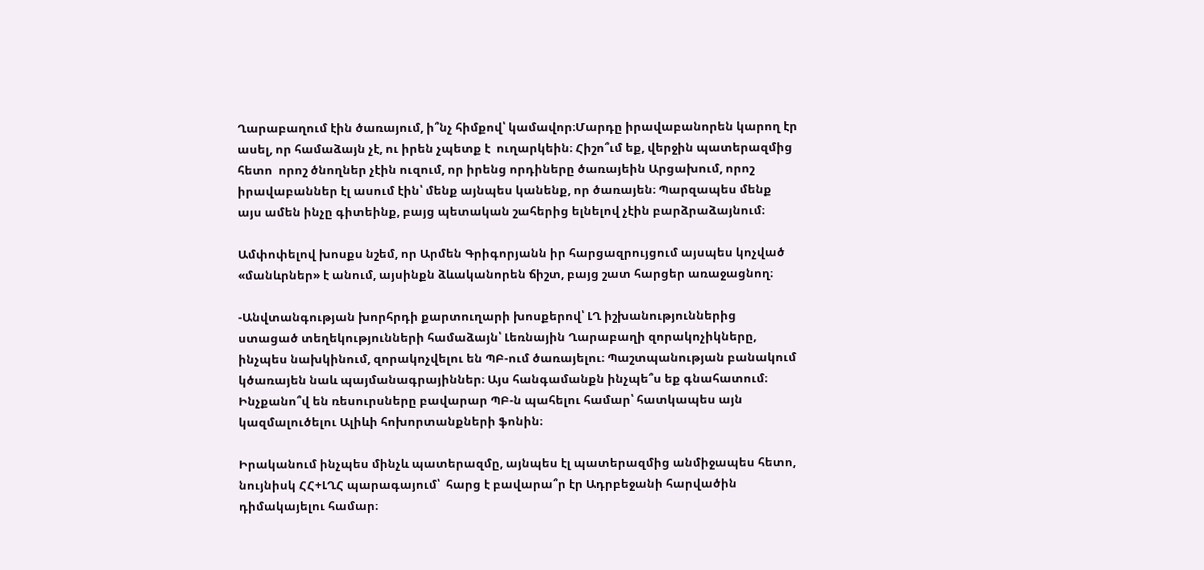Ղարաբաղում էին ծառայում, ի՞նչ հիմքով՝ կամավոր։Մարդը իրավաբանորեն կարող էր ասել, որ համաձայն չէ, ու իրեն չպետք է  ուղարկեին։ Հիշո՞ւմ եք, վերջին պատերազմից հետո  որոշ ծնողներ չէին ուզում, որ իրենց որդիները ծառայեին Արցախում, որոշ իրավաբաններ էլ ասում էին՝ մենք այնպես կանենք, որ ծառայեն։ Պարզապես մենք այս ամեն ինչը գիտեինք, բայց պետական շահերից ելնելով չէին բարձրաձայնում։

Ամփոփելով խոսքս նշեմ, որ Արմեն Գրիգորյանն իր հարցազրույցում այսպես կոչված «մանևրներ» է անում, այսինքն ձևականորեն ճիշտ, բայց շատ հարցեր առաջացնող։

-Անվտանգության խորհրդի քարտուղարի խոսքերով՝ ԼՂ իշխանություններից ստացած տեղեկությունների համաձայն՝ Լեռնային Ղարաբաղի զորակոչիկները, ինչպես նախկինում, զորակոչվելու են ՊԲ-ում ծառայելու։ Պաշտպանության բանակում կծառայեն նաև պայմանագրայիններ։ Այս հանգամանքն ինչպե՞ս եք գնահատում։ Ինչքանո՞վ են ռեսուրսները բավարար ՊԲ-ն պահելու համար՝ հատկապես այն կազմալուծելու Ալիևի հոխորտանքների ֆոնին։

Իրականում ինչպես մինչև պատերազմը, այնպես էլ պատերազմից անմիջապես հետո, նույնիսկ ՀՀ+ԼՂՀ պարագայում՝  հարց է բավարա՞ր էր Ադրբեջանի հարվածին դիմակայելու համար։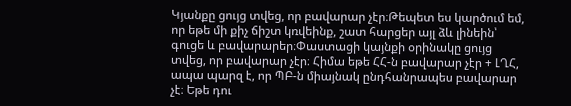Կյանքը ցույց տվեց, որ բավարար չէր։Թեպետ ես կարծում եմ, որ եթե մի քիչ ճիշտ կռվեինք, շատ հարցեր այլ ձև լինեին՝ գուցե և բավարարեր։Փաստացի կայնքի օրինակը ցույց տվեց, որ բավարար չէր։ Հիմա եթե ՀՀ-ն բավարար չէր + ԼՂՀ, ապա պարզ է, որ ՊԲ-ն միայնակ ընդհանրապես բավարար չէ։ Եթե դու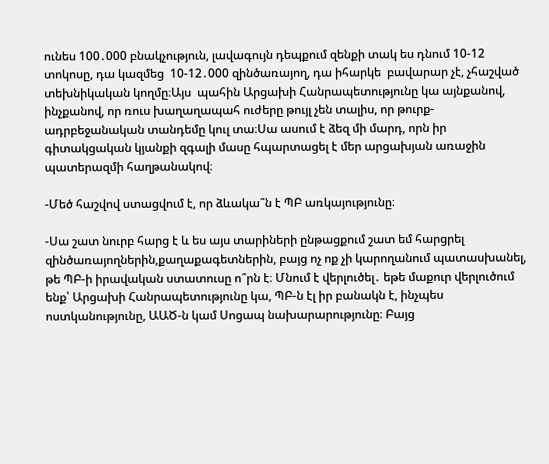ունես 100․000 բնակչություն, լավագույն դեպքում զենքի տակ ես դնում 10-12 տոկոսը, դա կազմեց  10-12․000 զինծառայող, դա իհարկե  բավարար չէ, չհաշված տեխնիկական կողմը։Այս  պահին Արցախի Հանրապետությունը կա այնքանով, ինչքանով, որ ռուս խաղաղապահ ուժերը թույլ չեն տալիս, որ թուրք-ադրբեջանական տանդեմը կուլ տա։Սա ասում է ձեզ մի մարդ, որն իր գիտակցական կյանքի զգալի մասը հպարտացել է մեր արցախյան առաջին պատերազմի հաղթանակով։

-Մեծ հաշվով ստացվում է, որ ձևակա՞ն է ՊԲ առկայությունը։

-Սա շատ նուրբ հարց է և ես այս տարիների ընթացքում շատ եմ հարցրել զինծառայողներին,քաղաքագետներին, բայց ոչ ոք չի կարողանում պատասխանել, թե ՊԲ-ի իրավական ստատուսը ո՞րն է։ Մնում է վերլուծել․ եթե մաքուր վերլուծում ենք՝ Արցախի Հանրապետությունը կա, ՊԲ-ն էլ իր բանակն է, ինչպես  ոստկանությունը, ԱԱԾ-ն կամ Սոցապ նախարարությունը։ Բայց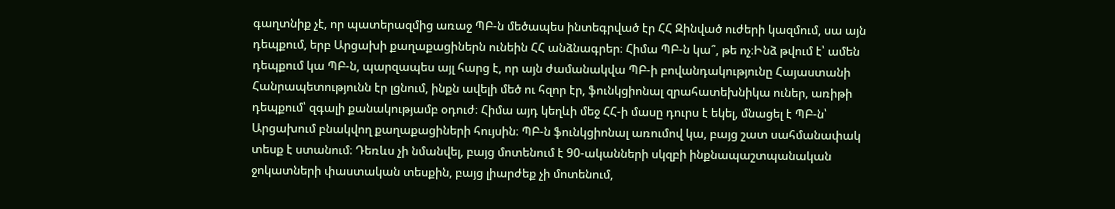գաղտնիք չէ, որ պատերազմից առաջ ՊԲ-ն մեծապես ինտեգրված էր ՀՀ Զինված ուժերի կազմում, սա այն դեպքում, երբ Արցախի քաղաքացիներն ունեին ՀՀ անձնագրեր։ Հիմա ՊԲ-ն կա՞, թե ոչ։Ինձ թվում է՝ ամեն դեպքում կա ՊԲ-ն, պարզապես այլ հարց է, որ այն ժամանակվա ՊԲ-ի բովանդակությունը Հայաստանի Հանրապետությունն էր լցնում, ինքն ավելի մեծ ու հզոր էր, ֆունկցիոնալ զրահատեխնիկա ուներ, առիթի դեպքում՝ զգալի քանակությամբ օդուժ։ Հիմա այդ կեղևի մեջ ՀՀ-ի մասը դուրս է եկել, մնացել է ՊԲ-ն՝ Արցախում բնակվող քաղաքացիների հույսին։ ՊԲ-ն ֆունկցիոնալ առումով կա, բայց շատ սահմանափակ տեսք է ստանում։ Դեռևս չի նմանվել, բայց մոտենում է 90-ականների սկզբի ինքնապաշտպանական ջոկատների փաստական տեսքին, բայց լիարժեք չի մոտենում,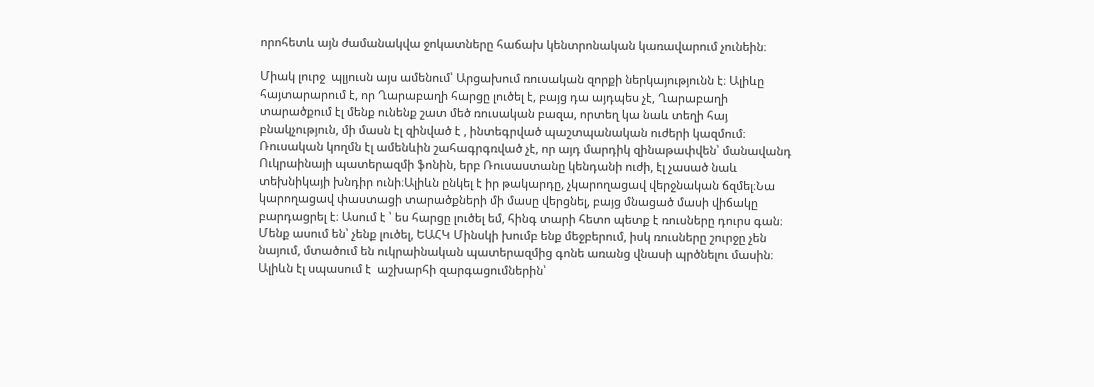որոհետև այն ժամանակվա ջոկատները հաճախ կենտրոնական կառավարում չունեին։

Միակ լուրջ  պլյուսն այս ամենում՝ Արցախում ռուսական զորքի ներկայությունն է։ Ալիևը հայտարարում է, որ Ղարաբաղի հարցը լուծել է, բայց դա այդպես չէ, Ղարաբաղի տարածքում էլ մենք ունենք շատ մեծ ռուսական բազա, որտեղ կա նաև տեղի հայ բնակչություն, մի մասն էլ զինված է , ինտեգրված պաշտպանական ուժերի կազմում։ Ռուսական կողմն էլ ամենևին շահագրգռված չէ, որ այդ մարդիկ զինաթափվեն՝ մանավանդ  Ուկրաինայի պատերազմի ֆոնին, երբ Ռուսաստանը կենդանի ուժի, էլ չասած նաև տեխնիկայի խնդիր ունի։Ալիևն ընկել է իր թակարդը, չկարողացավ վերջնական ճզմել։Նա կարողացավ փաստացի տարածքների մի մասը վերցնել, բայց մնացած մասի վիճակը բարդացրել է։ Ասում է ՝ ես հարցը լուծել եմ, հինգ տարի հետո պետք է ռուսները դուրս գան։ Մենք ասում են՝ չենք լուծել, ԵԱՀԿ Մինսկի խումբ ենք մեջբերում, իսկ ռուսները շուրջը չեն նայում, մտածում են ուկրաինական պատերազմից գոնե առանց վնասի պրծնելու մասին։ Ալիևն էլ սպասում է  աշխարհի զարգացումներին՝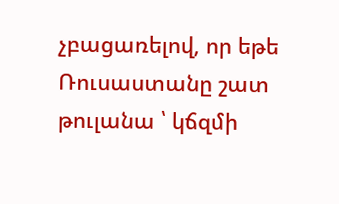չբացառելով, որ եթե Ռուսաստանը շատ թուլանա ՝ կճզմի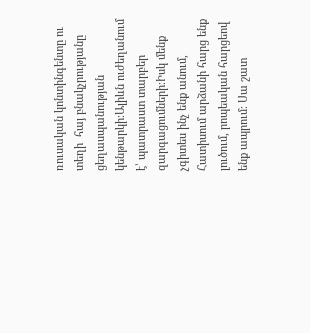ռուսական կոնտինգենտը ու տեղի  հայ բնակչրությանը ցեղասպանության կենթարկի։Ալիևն ուժեղանում է՝ պատրաստ տարբեր զարգացումների։Իսկ մենք չգիտես ինչ ենք անում, Հատիսում արձանի հարց ենք լուծում, րոպեական հարցեով ենք ապրում։ Սա շատ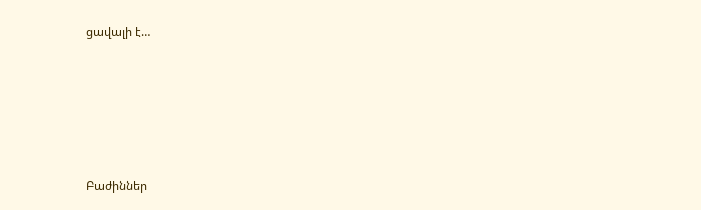ցավալի է…





Բաժիններ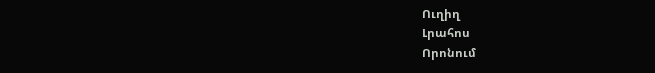Ուղիղ
Լրահոս
Որոնում